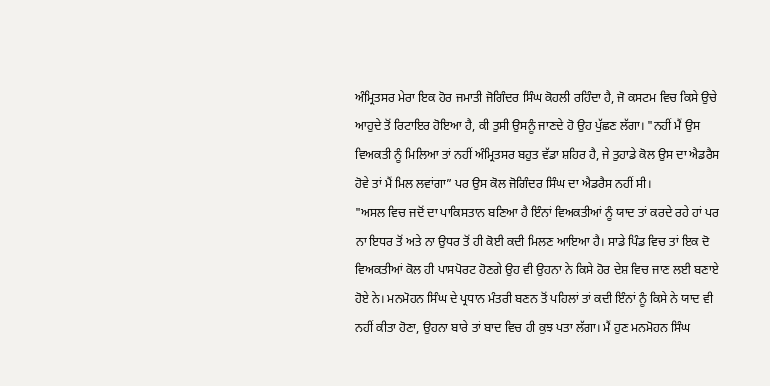ਅੰਮ੍ਰਿਤਸਰ ਮੇਰਾ ਇਕ ਹੋਰ ਜਮਾਤੀ ਜੋਗਿੰਦਰ ਸਿੰਘ ਕੋਹਲੀ ਰਹਿੰਦਾ ਹੈ, ਜੋ ਕਸਟਮ ਵਿਚ ਕਿਸੇ ਉਚੇ ਆਹੁਦੇ ਤੋਂ ਰਿਟਾਇਰ ਹੋਇਆ ਹੈ, ਕੀ ਤੁਸੀ ਉਸਨੂੰ ਜਾਣਦੇ ਹੋ ਉਹ ਪੁੱਛਣ ਲੱਗਾ। "ਨਹੀਂ ਮੈਂ ਉਸ ਵਿਅਕਤੀ ਨੂੰ ਮਿਲਿਆ ਤਾਂ ਨਹੀਂ ਅੰਮ੍ਰਿਤਸਰ ਬਹੁਤ ਵੱਡਾ ਸ਼ਹਿਰ ਹੈ, ਜੇ ਤੁਹਾਡੇ ਕੋਲ ਉਸ ਦਾ ਐਡਰੈਸ ਹੋਵੇ ਤਾਂ ਮੈਂ ਮਿਲ ਲਵਾਂਗਾ” ਪਰ ਉਸ ਕੋਲ ਜੋਗਿੰਦਰ ਸਿੰਘ ਦਾ ਐਡਰੈਸ ਨਹੀਂ ਸੀ।
"ਅਸਲ ਵਿਚ ਜਦੋਂ ਦਾ ਪਾਕਿਸਤਾਨ ਬਣਿਆ ਹੈ ਇੰਨਾਂ ਵਿਅਕਤੀਆਂ ਨੂੰ ਯਾਦ ਤਾਂ ਕਰਦੇ ਰਹੇ ਹਾਂ ਪਰ ਨਾ ਇਧਰ ਤੋਂ ਅਤੇ ਨਾ ਉਧਰ ਤੋਂ ਹੀ ਕੋਈ ਕਦੀ ਮਿਲਣ ਆਇਆ ਹੈ। ਸਾਡੇ ਪਿੰਡ ਵਿਚ ਤਾਂ ਇਕ ਦੋ ਵਿਅਕਤੀਆਂ ਕੋਲ ਹੀ ਪਾਸਪੋਰਟ ਹੋਣਗੇ ਉਹ ਵੀ ਉਹਨਾ ਨੇ ਕਿਸੇ ਹੋਰ ਦੇਸ਼ ਵਿਚ ਜਾਣ ਲਈ ਬਣਾਏ ਹੋਏ ਨੇ। ਮਨਮੋਹਨ ਸਿੰਘ ਦੇ ਪ੍ਰਧਾਨ ਮੰਤਰੀ ਬਣਨ ਤੋਂ ਪਹਿਲਾਂ ਤਾਂ ਕਦੀ ਇੰਨਾਂ ਨੂੰ ਕਿਸੇ ਨੇ ਯਾਦ ਵੀ ਨਹੀਂ ਕੀਤਾ ਹੋਣਾ, ਉਹਨਾ ਬਾਰੇ ਤਾਂ ਬਾਦ ਵਿਚ ਹੀ ਕੁਝ ਪਤਾ ਲੱਗਾ। ਮੈਂ ਹੁਣ ਮਨਮੋਹਨ ਸਿੰਘ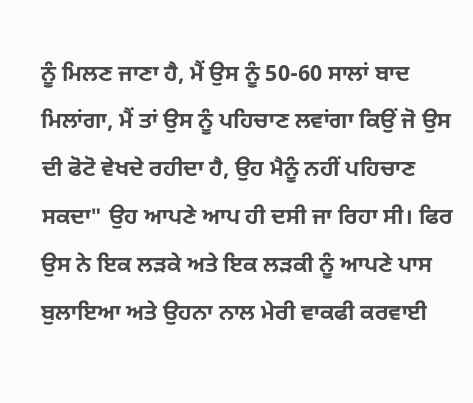ਨੂੰ ਮਿਲਣ ਜਾਣਾ ਹੈ, ਮੈਂ ਉਸ ਨੂੰ 50-60 ਸਾਲਾਂ ਬਾਦ ਮਿਲਾਂਗਾ, ਮੈਂ ਤਾਂ ਉਸ ਨੂੰ ਪਹਿਚਾਣ ਲਵਾਂਗਾ ਕਿਉਂ ਜੋ ਉਸ ਦੀ ਫੋਟੋ ਵੇਖਦੇ ਰਹੀਦਾ ਹੈ, ਉਹ ਮੈਨੂੰ ਨਹੀਂ ਪਹਿਚਾਣ ਸਕਦਾ" ਉਹ ਆਪਣੇ ਆਪ ਹੀ ਦਸੀ ਜਾ ਰਿਹਾ ਸੀ। ਫਿਰ ਉਸ ਨੇ ਇਕ ਲੜਕੇ ਅਤੇ ਇਕ ਲੜਕੀ ਨੂੰ ਆਪਣੇ ਪਾਸ ਬੁਲਾਇਆ ਅਤੇ ਉਹਨਾ ਨਾਲ ਮੇਰੀ ਵਾਕਫੀ ਕਰਵਾਈ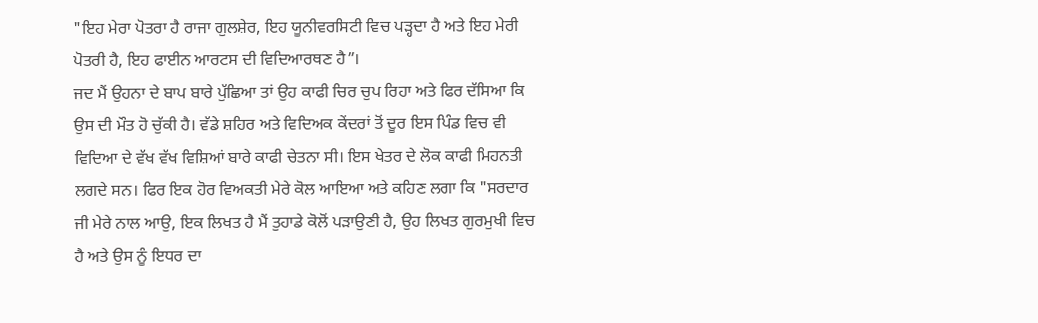"ਇਹ ਮੇਰਾ ਪੋਤਰਾ ਹੈ ਰਾਜਾ ਗੁਲਸ਼ੇਰ, ਇਹ ਯੂਨੀਵਰਸਿਟੀ ਵਿਚ ਪੜ੍ਹਦਾ ਹੈ ਅਤੇ ਇਹ ਮੇਰੀ ਪੋਤਰੀ ਹੈ, ਇਹ ਫਾਈਨ ਆਰਟਸ ਦੀ ਵਿਦਿਆਰਥਣ ਹੈ”।
ਜਦ ਮੈਂ ਉਹਨਾ ਦੇ ਬਾਪ ਬਾਰੇ ਪੁੱਛਿਆ ਤਾਂ ਉਹ ਕਾਫੀ ਚਿਰ ਚੁਪ ਰਿਹਾ ਅਤੇ ਫਿਰ ਦੱਸਿਆ ਕਿ ਉਸ ਦੀ ਮੌਤ ਹੋ ਚੁੱਕੀ ਹੈ। ਵੱਡੇ ਸ਼ਹਿਰ ਅਤੇ ਵਿਦਿਅਕ ਕੇਂਦਰਾਂ ਤੋਂ ਦੂਰ ਇਸ ਪਿੰਡ ਵਿਚ ਵੀ ਵਿਦਿਆ ਦੇ ਵੱਖ ਵੱਖ ਵਿਸ਼ਿਆਂ ਬਾਰੇ ਕਾਫੀ ਚੇਤਨਾ ਸੀ। ਇਸ ਖੇਤਰ ਦੇ ਲੋਕ ਕਾਫੀ ਮਿਹਨਤੀ ਲਗਦੇ ਸਨ। ਫਿਰ ਇਕ ਹੋਰ ਵਿਅਕਤੀ ਮੇਰੇ ਕੋਲ ਆਇਆ ਅਤੇ ਕਹਿਣ ਲਗਾ ਕਿ "ਸਰਦਾਰ ਜੀ ਮੇਰੇ ਨਾਲ ਆਉ, ਇਕ ਲਿਖਤ ਹੈ ਮੈਂ ਤੁਹਾਡੇ ਕੋਲੋਂ ਪੜਾਉਣੀ ਹੈ, ਉਹ ਲਿਖਤ ਗੁਰਮੁਖੀ ਵਿਚ ਹੈ ਅਤੇ ਉਸ ਨੂੰ ਇਧਰ ਦਾ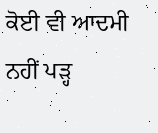ਕੋਈ ਵੀ ਆਦਮੀ ਨਹੀਂ ਪੜ੍ਹ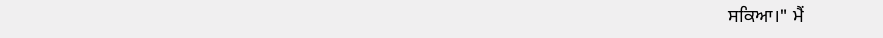ਸਕਿਆ।" ਮੈਂ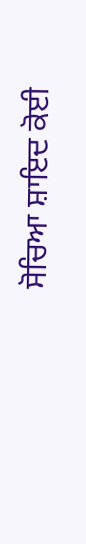ਸੋਚਿਆ ਸ਼ਾਇਦ ਕੋਈ